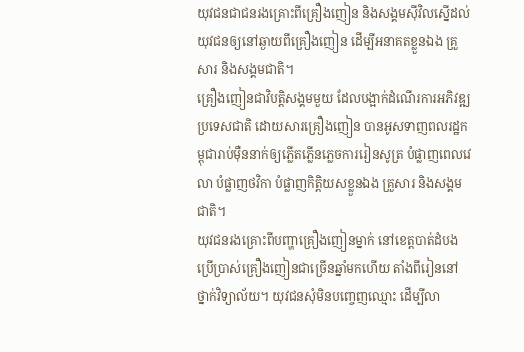យុវជនជាជនរងគ្រោះពីគ្រឿងញៀន និងសង្គមស៊ីវិលស្នើដល់យុវជនឲ្យនៅឆ្ងាយពីគ្រឿងញៀន ដើម្បីអនាគតខ្លួនឯង គ្រួសារ និងសង្គមជាតិ។
គ្រឿងញៀនជាវិបត្តិសង្គមមួយ ដែលបង្អាក់ដំណើរការអភិវឌ្ឍប្រទេសជាតិ ដោយសារគ្រឿងញៀន បានអូសទាញពលរដ្ឋកម្ពុជារាប់ម៉ឺននាក់ឲ្យភ្លើតភ្លើនភ្លេចការរៀនសូត្រ បំផ្លាញពេលវេលា បំផ្លាញថវិកា បំផ្លាញកិត្តិយសខ្លួនឯង គ្រួសារ និងសង្គមជាតិ។
យុវជនរងគ្រោះពីបញ្ហាគ្រឿងញៀនម្នាក់ នៅខេត្តបាត់ដំបង ប្រើប្រាស់គ្រឿងញៀនជាច្រើនឆ្នាំមកហើយ តាំងពីរៀននៅថ្នាក់វិទ្យាល័យ។ យុវជនសុំមិនបញ្ចេញឈ្មោះ ដើម្បីលា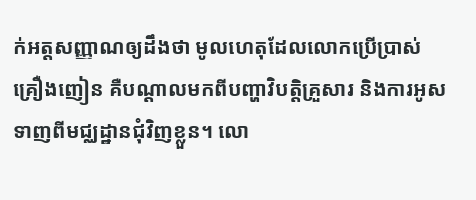ក់អត្តសញ្ញាណឲ្យដឹងថា មូលហេតុដែលលោកប្រើប្រាស់គ្រឿងញៀន គឺបណ្ដាលមកពីបញ្ហាវិបត្តិគ្រួសារ និងការអូសទាញពីមជ្ឈដ្ឋានជុំវិញខ្លួន។ លោ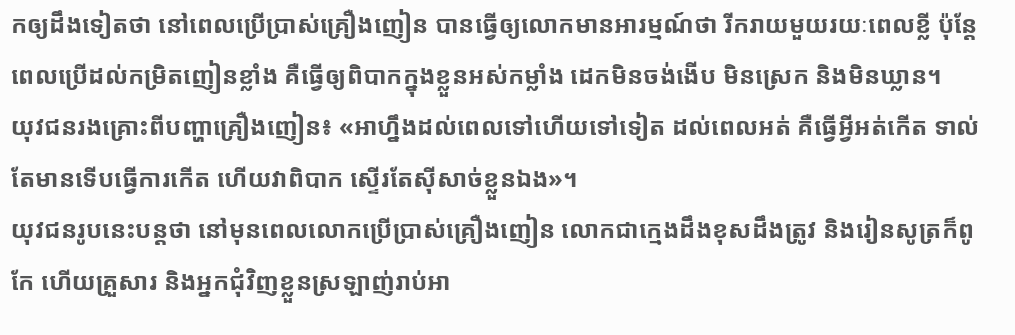កឲ្យដឹងទៀតថា នៅពេលប្រើប្រាស់គ្រឿងញៀន បានធ្វើឲ្យលោកមានអារម្មណ៍ថា រីករាយមួយរយៈពេលខ្លី ប៉ុន្តែពេលប្រើដល់កម្រិតញៀនខ្លាំង គឺធ្វើឲ្យពិបាកក្នុងខ្លួនអស់កម្លាំង ដេកមិនចង់ងើប មិនស្រេក និងមិនឃ្លាន។
យុវជនរងគ្រោះពីបញ្ហាគ្រឿងញៀន៖ «អាហ្នឹងដល់ពេលទៅហើយទៅទៀត ដល់ពេលអត់ គឺធ្វើអ្វីអត់កើត ទាល់តែមានទើបធ្វើការកើត ហើយវាពិបាក ស្ទើរតែស៊ីសាច់ខ្លួនឯង»។
យុវជនរូបនេះបន្តថា នៅមុនពេលលោកប្រើប្រាស់គ្រឿងញៀន លោកជាក្មេងដឹងខុសដឹងត្រូវ និងរៀនសូត្រក៏ពូកែ ហើយគ្រួសារ និងអ្នកជុំវិញខ្លួនស្រឡាញ់រាប់អា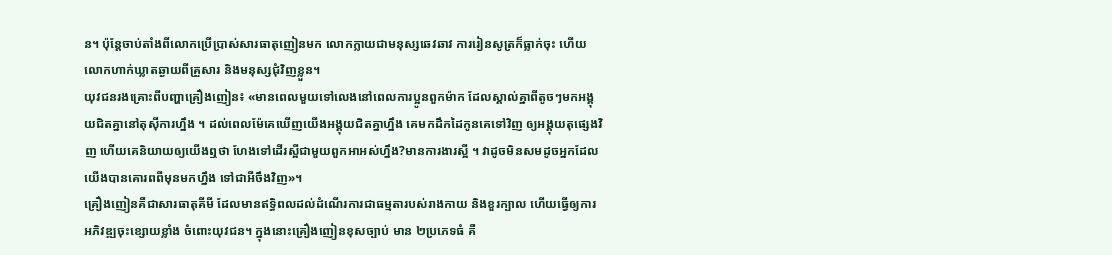ន។ ប៉ុន្តែចាប់តាំងពីលោកប្រើប្រាស់សារធាតុញៀនមក លោកក្លាយជាមនុស្សឆេវឆាវ ការរៀនសូត្រក៏ធ្លាក់ចុះ ហើយលោកហាក់ឃ្លាតឆ្ងាយពីគ្រួសារ និងមនុស្សជុំវិញខ្លួន។
យុវជនរងគ្រោះពីបញ្ហាគ្រឿងញៀន៖ «មានពេលមួយទៅលេងនៅពេលការប្អូនពួកម៉ាក ដែលស្គាល់គ្នាពីតូចៗមកអង្គុយជិតគ្នានៅតុស៊ីការហ្នឹង ។ ដល់ពេលម៉ែគេឃើញយើងអង្គុយជិតគ្នាហ្នឹង គេមកដឹកដៃកូនគេទៅវិញ ឲ្យអង្គុយតុផ្សេងវិញ ហើយគេនិយាយឲ្យយើងឮថា ហែងទៅដើរស្អីជាមួយពួកអាអស់ហ្នឹង?មានការងារស្អី ។ វាដូចមិនសមដូចអ្នកដែលយើងបានគោរពពីមុនមកហ្នឹង ទៅជាអីចឹងវិញ»។
គ្រឿងញៀនគឺជាសារធាតុគីមី ដែលមានឥទ្ធិពលដល់ដំណើរការជាធម្មតារបស់រាងកាយ និងខួរក្បាល ហើយធ្វើឲ្យការអភិវឌ្ឍចុះខ្សោយខ្លាំង ចំពោះយុវជន។ ក្នុងនោះគ្រឿងញៀនខុសច្បាប់ មាន ២ប្រភេទធំ គឺ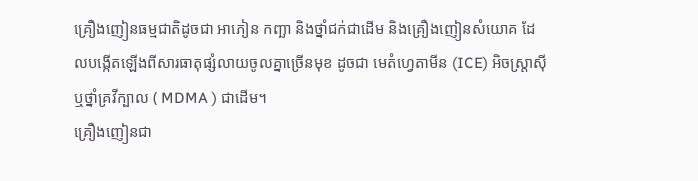គ្រឿងញៀនធម្មជាតិដូចជា អាភៀន កញ្ឆា និងថ្នាំជក់ជាដើម និងគ្រឿងញៀនសំយោគ ដែលបង្កើតឡើងពីសារធាតុផ្សំលាយចូលគ្នាច្រើនមុខ ដូចជា មេតំហ្វេតាមីន (ICE) អិចស្ត្រាស៊ី ឬថ្នាំគ្រវីក្បាល ( MDMA ) ជាដើម។
គ្រឿងញៀនជា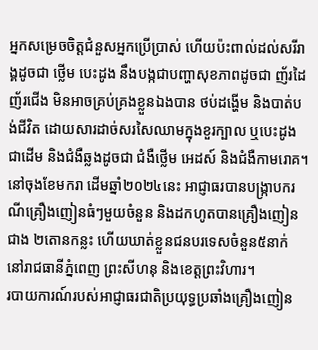អ្នកសម្រេចចិត្តជំនួសអ្នកប្រើប្រាស់ ហើយប៉ះពាល់ដល់សរីរាង្គដូចជា ថ្លើម បេះដូង នឹងបង្កជាបញ្ហាសុខភាពដូចជា ញ័រដៃញ័រជើង មិនអាចគ្រប់គ្រងខ្លួនឯងបាន ថប់ដង្ហើម និងបាត់បង់ជីវិត ដោយសារដាច់សរសៃឈាមក្នុងខួរក្បាល ឬបេះដូងជាដើម និងជំងឺឆ្លងដូចជា ជំងឺថ្លើម អេដស៍ និងជំងឺកាមរោគ។
នៅចុងខែមករា ដើមឆ្នាំ២០២៤នេះ អាជ្ញាធរបានបង្ក្រាបករណីគ្រឿងញៀនធំៗមួយចំនួន និងដកហូតបានគ្រឿងញៀនជាង ២តោនកន្លះ ហើយឃាត់ខ្លួនជនបរទេសចំនួន៥នាក់ នៅរាជធានីភ្នំពេញ ព្រះសីហនុ និងខេត្តព្រះវិហារ។
របាយការណ៍របស់អាជ្ញាធរជាតិប្រយុទ្ធប្រឆាំងគ្រឿងញៀន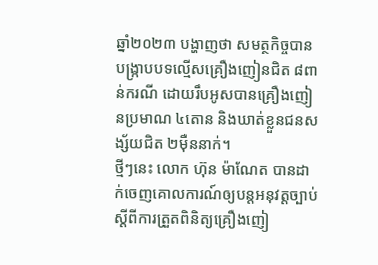ឆ្នាំ២០២៣ បង្ហាញថា សមត្ថកិច្ចបានបង្ក្រាបបទល្មើសគ្រឿងញៀនជិត ៨ពាន់ករណី ដោយរឹបអូសបានគ្រឿងញៀនប្រមាណ ៤តោន និងឃាត់ខ្លួនជនសង្ស័យជិត ២ម៉ឺននាក់។
ថ្មីៗនេះ លោក ហ៊ុន ម៉ាណែត បានដាក់ចេញគោលការណ៍ឲ្យបន្តអនុវត្តច្បាប់ស្ដីពីការត្រួតពិនិត្យគ្រឿងញៀ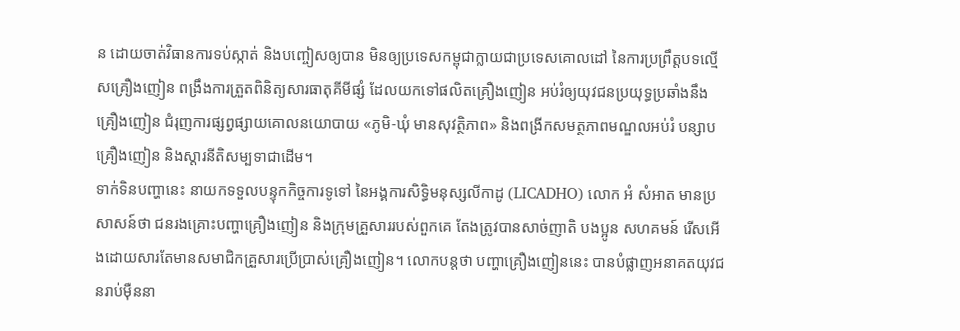ន ដោយចាត់វិធានការទប់ស្កាត់ និងបញ្ចៀសឲ្យបាន មិនឲ្យប្រទេសកម្ពុជាក្លាយជាប្រទេសគោលដៅ នៃការប្រព្រឹត្តបទល្មើសគ្រឿងញៀន ពង្រឹងការត្រួតពិនិត្យសារធាតុគីមីផ្សំ ដែលយកទៅផលិតគ្រឿងញៀន អប់រំឲ្យយុវជនប្រយុទ្ធប្រឆាំងនឹងគ្រឿងញៀន ជំរុញការផ្សព្វផ្សាយគោលនយោបាយ «ភូមិ-ឃុំ មានសុវត្ថិភាព» និងពង្រីកសមត្ថភាពមណ្ឌលអប់រំ បន្សាបគ្រឿងញៀន និងស្ដារនីតិសម្បទាជាដើម។
ទាក់ទិនបញ្ហានេះ នាយកទទួលបន្ទុកកិច្ចការទូទៅ នៃអង្គការសិទ្ធិមនុស្សលីកាដូ (LICADHO) លោក អំ សំអាត មានប្រសាសន៍ថា ជនរងគ្រោះបញ្ហាគ្រឿងញៀន និងក្រុមគ្រួសាររបស់ពួកគេ តែងត្រូវបានសាច់ញាតិ បងប្អូន សហគមន៍ រើសអើងដោយសារតែមានសមាជិកគ្រួសារប្រើប្រាស់គ្រឿងញៀន។ លោកបន្តថា បញ្ហាគ្រឿងញៀននេះ បានបំផ្លាញអនាគតយុវជនរាប់ម៉ឺននា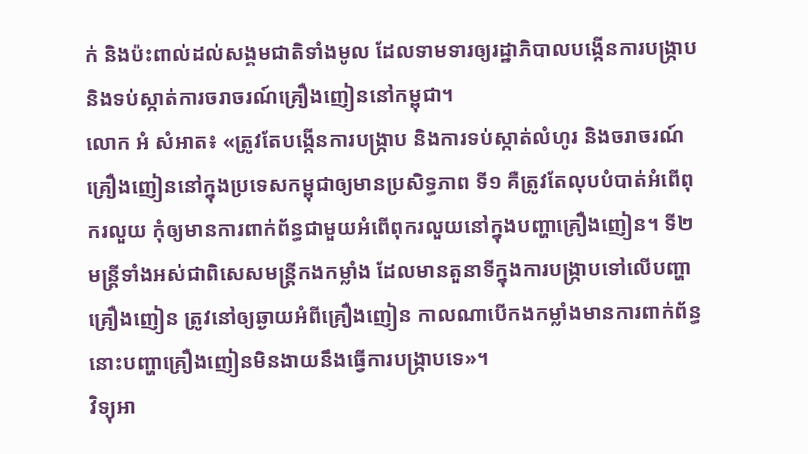ក់ និងប៉ះពាល់ដល់សង្គមជាតិទាំងមូល ដែលទាមទារឲ្យរដ្ឋាភិបាលបង្កើនការបង្ក្រាប និងទប់ស្កាត់ការចរាចរណ៍គ្រឿងញៀននៅកម្ពុជា។
លោក អំ សំអាត៖ «ត្រូវតែបង្កើនការបង្ក្រាប និងការទប់ស្កាត់លំហូរ និងចរាចរណ៍គ្រឿងញៀននៅក្នុងប្រទេសកម្ពុជាឲ្យមានប្រសិទ្ធភាព ទី១ គឺត្រូវតែលុបបំបាត់អំពើពុករលួយ កុំឲ្យមានការពាក់ព័ន្ធជាមួយអំពើពុករលួយនៅក្នុងបញ្ហាគ្រឿងញៀន។ ទី២ មន្ត្រីទាំងអស់ជាពិសេសមន្ត្រីកងកម្លាំង ដែលមានតួនាទីក្នុងការបង្ក្រាបទៅលើបញ្ហាគ្រឿងញៀន ត្រូវនៅឲ្យឆ្ងាយអំពីគ្រឿងញៀន កាលណាបើកងកម្លាំងមានការពាក់ព័ន្ធ នោះបញ្ហាគ្រឿងញៀនមិនងាយនឹងធ្វើការបង្ក្រាបទេ»។
វិទ្យុអា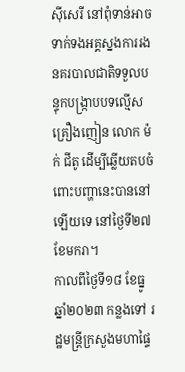ស៊ីសេរី នៅពុំទាន់អាចទាក់ទងអគ្គស្នងការរងនគរបាលជាតិទទួលបន្ទុកបង្ក្រាបបទល្មើសគ្រឿងញៀន លោក ម៉ក់ ជីតូ ដើម្បីឆ្លើយតបចំពោះបញ្ហានេះបាននៅឡើយទេ នៅថ្ងៃទី២៧ ខែមករា។
កាលពីថ្ងៃទី១៨ ខែធ្នូ ឆ្នាំ២០២៣ កន្លងទៅ រដ្ឋមន្ត្រីក្រសួងមហាផ្ទៃ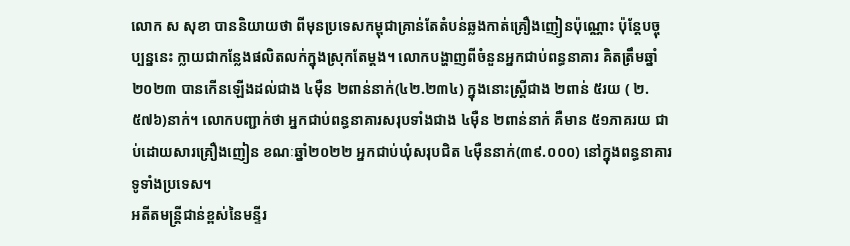លោក ស សុខា បាននិយាយថា ពីមុនប្រទេសកម្ពុជាគ្រាន់តែតំបន់ឆ្លងកាត់គ្រឿងញៀនប៉ុណ្ណោះ ប៉ុន្តែបច្ចុប្បន្ននេះ ក្លាយជាកន្លែងផលិតលក់ក្នុងស្រុកតែម្ដង។ លោកបង្ហាញពីចំនួនអ្នកជាប់ពន្ធនាគារ គិតត្រឹមឆ្នាំ២០២៣ បានកើនឡើងដល់ជាង ៤ម៉ឺន ២ពាន់នាក់(៤២.២៣៤) ក្នុងនោះស្ត្រីជាង ២ពាន់ ៥រយ ( ២.៥៧៦)នាក់។ លោកបញ្ជាក់ថា អ្នកជាប់ពន្ធនាគារសរុបទាំងជាង ៤ម៉ឺន ២ពាន់នាក់ គឺមាន ៥១ភាគរយ ជាប់ដោយសារគ្រឿងញៀន ខណៈឆ្នាំ២០២២ អ្នកជាប់ឃុំសរុបជិត ៤ម៉ឺននាក់(៣៩.០០០) នៅក្នុងពន្ធនាគារទូទាំងប្រទេស។
អតីតមន្ត្រីជាន់ខ្ពស់នៃមន្ទីរ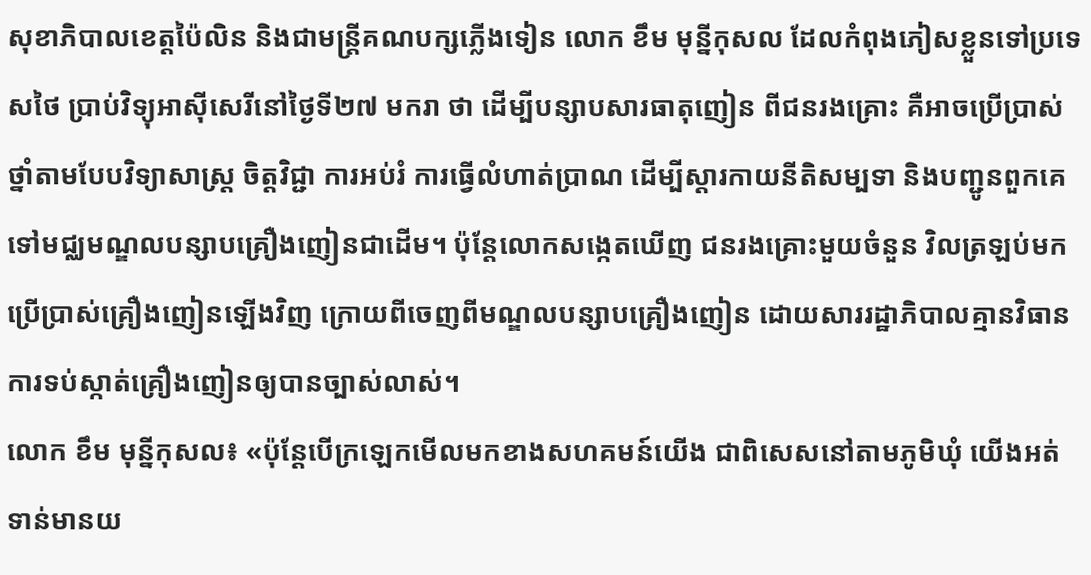សុខាភិបាលខេត្តប៉ៃលិន និងជាមន្ត្រីគណបក្សភ្លើងទៀន លោក ខឹម មុន្នីកុសល ដែលកំពុងភៀសខ្លួនទៅប្រទេសថៃ ប្រាប់វិទ្យុអាស៊ីសេរីនៅថ្ងៃទី២៧ មករា ថា ដើម្បីបន្សាបសារធាតុញៀន ពីជនរងគ្រោះ គឺអាចប្រើប្រាស់ថ្នាំតាមបែបវិទ្យាសាស្ត្រ ចិត្តវិជ្ជា ការអប់រំ ការធ្វើលំហាត់ប្រាណ ដើម្បីស្ដារកាយនីតិសម្បទា និងបញ្ជូនពួកគេទៅមជ្ឈមណ្ឌលបន្សាបគ្រឿងញៀនជាដើម។ ប៉ុន្តែលោកសង្កេតឃើញ ជនរងគ្រោះមួយចំនួន វិលត្រឡប់មកប្រើប្រាស់គ្រឿងញៀនឡើងវិញ ក្រោយពីចេញពីមណ្ឌលបន្សាបគ្រឿងញៀន ដោយសាររដ្ឋាភិបាលគ្មានវិធានការទប់ស្កាត់គ្រឿងញៀនឲ្យបានច្បាស់លាស់។
លោក ខឹម មុន្នីកុសល៖ «ប៉ុន្តែបើក្រឡេកមើលមកខាងសហគមន៍យើង ជាពិសេសនៅតាមភូមិឃុំ យើងអត់ទាន់មានយ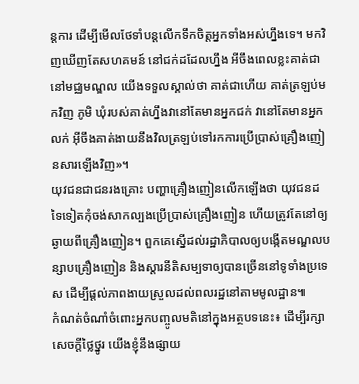ន្តការ ដើម្បីមើលថែទាំបន្តលើកទឹកចិត្តអ្នកទាំងអស់ហ្នឹងទេ។ មកវិញឃើញតែសហគមន៍ នៅជក់ដដែលហ្នឹង អីចឹងពេលខ្លះគាត់ជានៅមជ្ឈមណ្ឌល យើងទទួលស្គាល់ថា គាត់ជាហើយ គាត់ត្រឡប់មកវិញ ភូមិ ឃុំរបស់គាត់ហ្នឹងវានៅតែមានអ្នកជក់ វានៅតែមានអ្នកលក់ អ៊ីចឹងគាត់ងាយនឹងវិលត្រឡប់ទៅរកការប្រើប្រាស់គ្រឿងញៀនសារឡើងវិញ»។
យុវជនជាជនរងគ្រោះ បញ្ហាគ្រឿងញៀនលើកឡើងថា យុវជនដទៃទៀតកុំចង់សាកល្បងប្រើប្រាស់គ្រឿងញៀន ហើយត្រូវតែនៅឲ្យឆ្ងាយពីគ្រឿងញៀន។ ពួកគេស្នើដល់រដ្ឋាភិបាលឲ្យបង្កើតមណ្ឌលបន្សាបគ្រឿងញៀន និងស្ដារនីតិសម្បទាឲ្យបានច្រើននៅទូទាំងប្រទេស ដើម្បីផ្ដល់ភាពងាយស្រួលដល់ពលរដ្ឋនៅតាមមូលដ្ឋាន៕
កំណត់ចំណាំចំពោះអ្នកបញ្ចូលមតិនៅក្នុងអត្ថបទនេះ៖ ដើម្បីរក្សាសេចក្ដីថ្លៃថ្នូរ យើងខ្ញុំនឹងផ្សាយ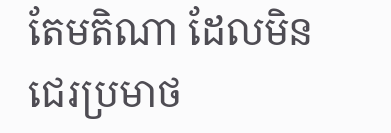តែមតិណា ដែលមិនជេរប្រមាថ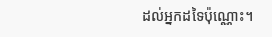ដល់អ្នកដទៃប៉ុណ្ណោះ។